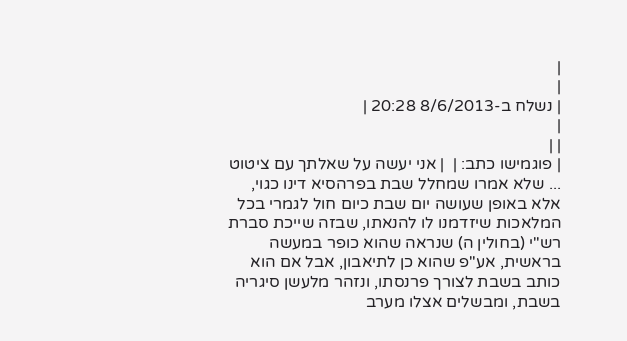|
|
| נשלח ב-8/6/2013 20:28 |
|
| |
| פוגמישו כתב: |  | אני יעשה על שאלתך עם ציטוט ... שלא אמרו שמחלל שבת בפרהסיא דינו כגוי, אלא באופן שעושה יום שבת כיום חול לגמרי בכל המלאכות שיזדמנו לו להנאתו, שבזה שייכת סברת רש"י (בחולין ה) שנראה שהוא כופר במעשה בראשית, אע"פ שהוא כן לתיאבון, אבל אם הוא כותב בשבת לצורך פרנסתו, ונזהר מלעשן סיגריה בשבת, ומבשלים אצלו מערב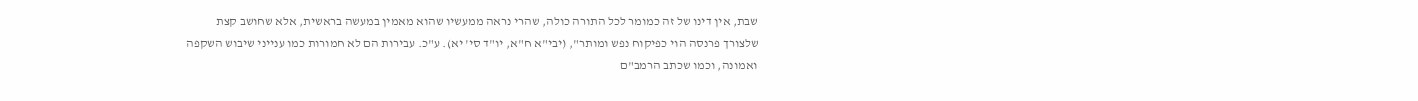שבת, אין דינו של זה כמומר לכל התורה כולה, שהרי נראה ממעשיו שהוא מאמין במעשה בראשית, אלא שחושב קצת שלצורך פרנסה הוי כפיקוח נפש ומותר", (יבי"א ח"א, יו"ד סי' יא). ע"כ. עבירות הם לא חמורות כמו ענייני שיבוש השקפה ואמונה, וכמו שכתב הרמב"ם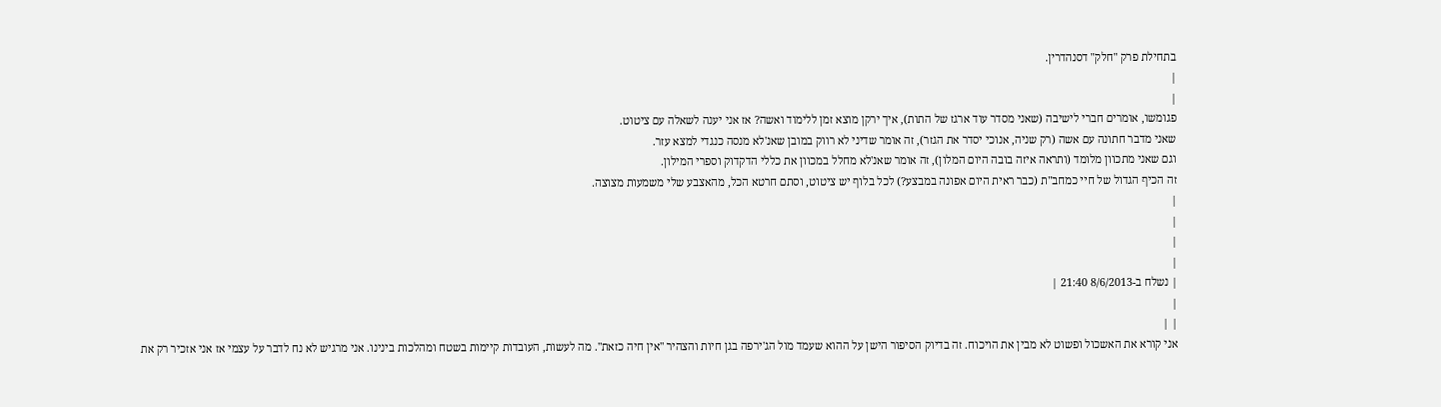בתחילת פרק "חלק" דסנהדרין.
|
|
פגומשו, אומרים חברי לישיבה (שאני מסדר עוד ארגז של התות), איך ירקן מוצא זמן ללימוד ואשה? אז אני יענה לשאלה עם ציטוט.
שאני מדבר חתונה עם אשה (רק שניה, אנוכי יסדר את הגזר), זה אומר שדיני לא רווק במובן שאנ'לא מנסה כנגדי למצא עזר.
וגם שאני מתכוון מלומד (ותראה איזה בובה היום המלון), זה אומר שאנ'לא מחלל במכוון את כללי הדקדוק וספרי המילון.
זה הכיף הגדול של חיי כמחב"ת (כבר ראית היום אפונה במבצע?) לכל בלוף יש ציטוט, וסתם חרטא הכל, מהאצבע שלי משמעות מצוצה.
|
|
|
|
| נשלח ב-8/6/2013 21:40 |
|
| |
אני קורא את האשכול ופשוט לא מבין את הויכוח. זה בדיוק הסיפור הישן על ההוא שעמד מול הג'ירפה בגן חיות והצהיר "אין חיה כזאת". מה לעשות, העובדות קיימות בשטח ומהלכות בינינו. אני מרגיש לא נח לדבר על עצמי אז אני אזכיר רק את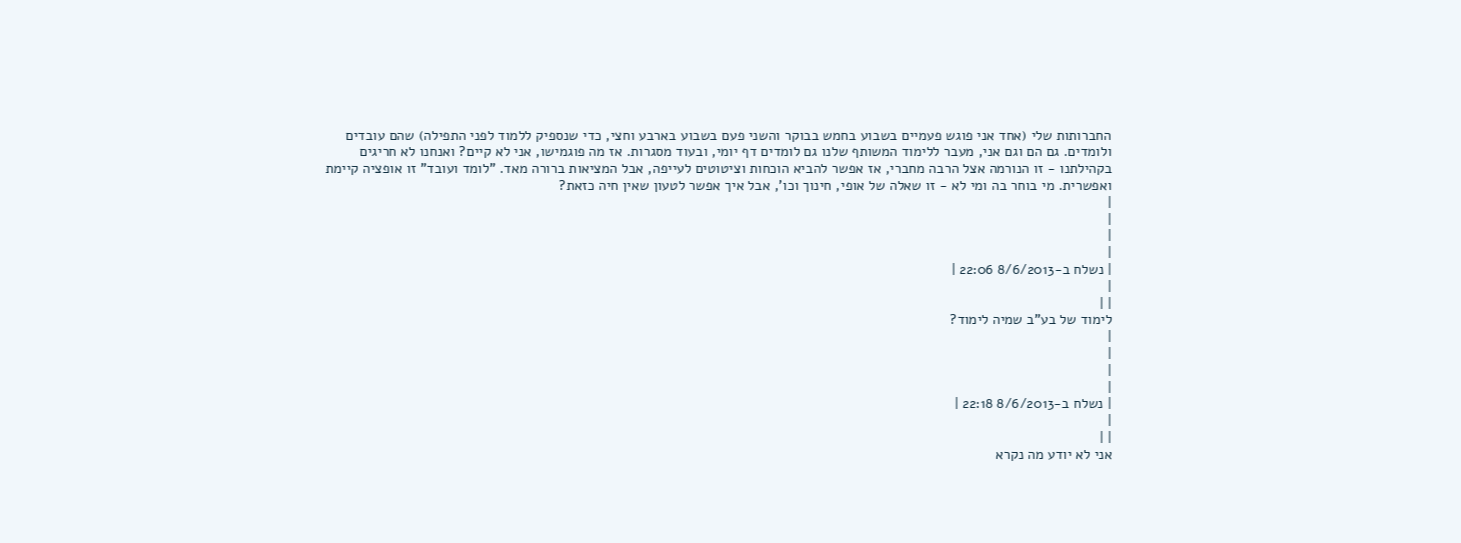החברותות שלי (אחד אני פוגש פעמיים בשבוע בחמש בבוקר והשני פעם בשבוע בארבע וחצי, כדי שנספיק ללמוד לפני התפילה) שהם עובדים ולומדים. גם הם וגם אני, מעבר ללימוד המשותף שלנו גם לומדים דף יומי, ובעוד מסגרות. אז מה פוגמישו, אני לא קיים? ואנחנו לא חריגים בקהילתנו - זו הנורמה אצל הרבה מחברי, אז אפשר להביא הוכחות וציטוטים לעייפה, אבל המציאות ברורה מאד. "לומד ועובד" זו אופציה קיימת ואפשרית. מי בוחר בה ומי לא - זו שאלה של אופי, חינוך וכו', אבל איך אפשר לטעון שאין חיה כזאת?
|
|
|
|
| נשלח ב-8/6/2013 22:06 |
|
| |
לימוד של בע"ב שמיה לימוד?
|
|
|
|
| נשלח ב-8/6/2013 22:18 |
|
| |
אני לא יודע מה נקרא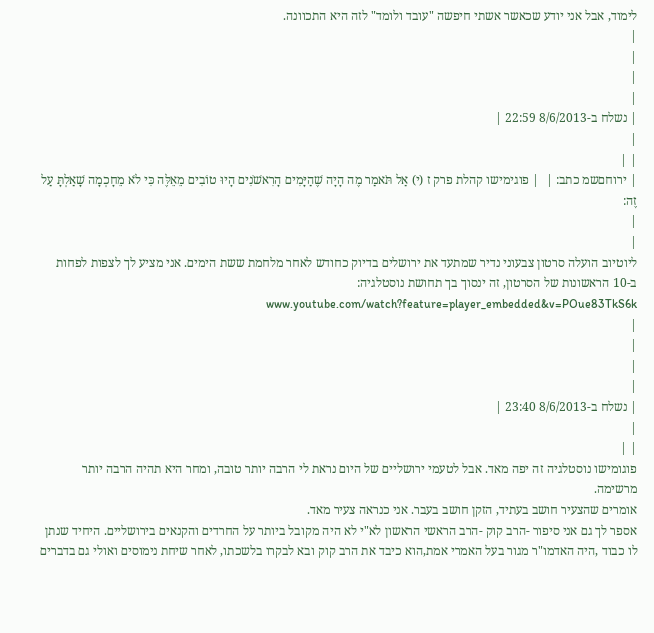לימוד, אבל אני יודע שכאשר אשתי חיפשה "עובד ולומד" לזה היא התכוונה.
|
|
|
|
| נשלח ב-8/6/2013 22:59 |
|
| |
| ירוחםשמ כתב: |  | פוגימישו קהלת פרק ז (י) אַל תֹּאמַר מֶה הָיָה שֶׁהַיָּמִים הָרִאשֹׁנִים הָיוּ טוֹבִים מֵאֵלֶּה כִּי לֹא מֵחָכְמָה שָׁאַלְתָּ עַל זֶה:
|
|
ליוטיוב הועלה סרטון צבעוני נדיר שמתעד את ירושלים בדיוק כחודש לאחר מלחמת ששת הימים. אני מציע לך לצפות לפחות ב-10 הראשונות של הסרטון, זה ינסוך בך תחושת נוסטלגיה: www.youtube.com/watch?feature=player_embedded&v=POue83TkS6k
|
|
|
|
| נשלח ב-8/6/2013 23:40 |
|
| |
פוגומישו נוסטלגיה זה יפה מאד. אבל לטעמי ירושליים של היום נראת לי הרבה יותר טובה, ומחר היא תהיה הרבה יותר מרשימה.
אומרים שהצעיר חושב בעתיד, הזקן חושב בעבר. אני כנראה צעיר מאד.
אספר לך גם אני סיפור -הרב קוק -הרב הראשי הראשון לא"י לא היה מקובל ביותר על החרדים והקנאים בירושליים. היחיד שנתן לו כבוד ,היה האדמו"ר מגור בעל האמרי אמת,הוא כיבד את הרב קוק ובא לבקרו בלשכתו, לאחר שיחת נימוסים ואולי גם בדברים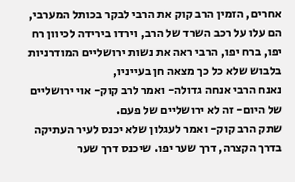אחרים, הזמין הרב קוק את הרבי לבקר בכותל המערבי,
הם עלו על רכב השרד של הרב, וירדו בירידה לכיוון רח יפו, ברח יפו, הרבי ראה את נשות ירושליים המודרניות בלבוש שלא כל כך מצאה חן בעייניו,
נאנח הרבי אנחה גדולה- ואמר לרב קוק- אוי ירושליים של היום- זה לא ירושליים של פעם.
שתק הרב קוק- ואמר לעגלון שלא יכנס לעיר העתיקה בדרך הקצרה, דרך שער יפו. שיכנס דרך שער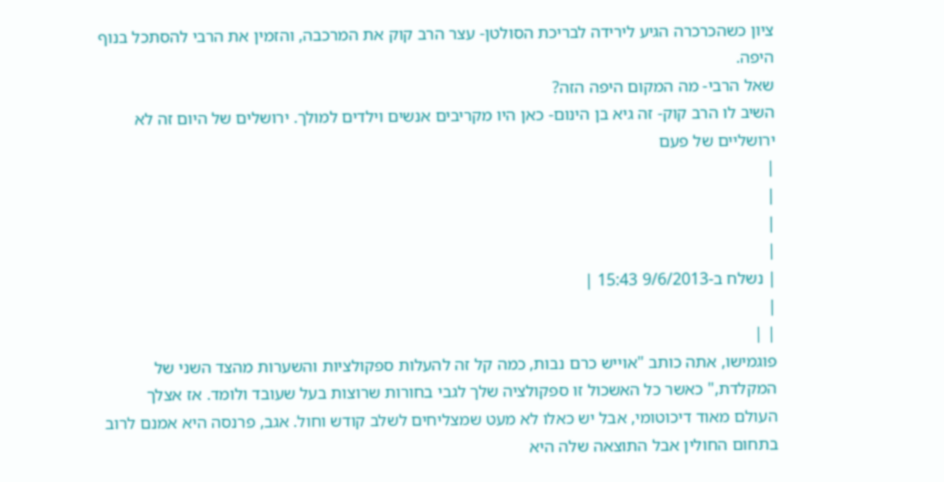ציון כשהכרכרה הגיע לירידה לבריכת הסולטן- עצר הרב קוק את המרכבה, והזמין את הרבי להסתכל בנוף היפה.
שאל הרבי- מה המקום היפה הזה?
השיב לו הרב קוק- זה גיא בן הינום- כאן היו מקריבים אנשים וילדים למולך. ירושלים של היום זה לא ירושליים של פעם
|
|
|
|
| נשלח ב-9/6/2013 15:43 |
|
| |
פוגמישו, אתה כותב "אוייש כרם נבות, כמה קל זה להעלות ספקולציות והשערות מהצד השני של המקלדת," כאשר כל האשכול זו ספקולציה שלך לגבי בחורות שרוצות בעל שעובד ולומד. אז אצלך העולם מאוד דיכוטומי, אבל יש כאלו לא מעט שמצליחים לשלב קודש וחול. אגב, פרנסה היא אמנם לרוב בתחום החולין אבל התוצאה שלה היא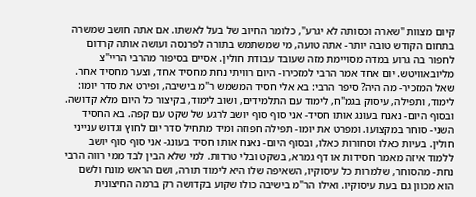קיום מצוות "שארה וכסותה לא יגרע", כלומר החיוב של בעל לאשתו. אם אתה חושב שמשרה בתחום הקודש טובה יותר- אתה טועה, מי שמשתמש בתורה לפרנסה ועושה אותה קרדום לחפור בה גרוע במדה מסויימת מזה שעובד עבודת חולין. אסיים בסיפור מהרבי הריי"צ מליובאוויטש. יום אחד אמר הרבי למזכירו- היום רוויתי נחת מחסיד אחד, וצער מחסיד אחר. שאל המזכיר- מה היה? סיפר הרבי: בא אלי חסיד המשמש ר"מ בישיבה, ופירט את סדר יומו: לימוד, ותפילה, עיסוק בגמ"ח, לימוד עם התלמידים, ושוב לימוד, בקיצור כל היום מלא קדושה. ובסוף היום- נאנח בעונג אותו חסיד- אני סוף סוף יושב לרגע של שקט עם קפה. בא החסיד השני- סוחר במקצועו. ומפרט את יומו- תפילה חפוזה ומיד מתחיל סדר יום לחוץ וגדוש ענייני חולין. בעיות כאלו וסחורות כאלו, ובסוף היום- נאנח אותו חסיד בעונג- אני סוף סוף יושב ללמוד איזה מאמר חסידות או דף גמרא, בשקט ובלי טרדות. למי שלא הבין לבד ממי רווה הרבי נחת- מהסוחר, שלמרות כל עיסוקיו, השאיפה שלו היא לימוד תורה, ושם הראש מונח ולשם הוא מכוון גם בעת עיסוקיו. ואילו הר"מ בישיבה כולו שקוע בקדושה רק ברמה החיצונית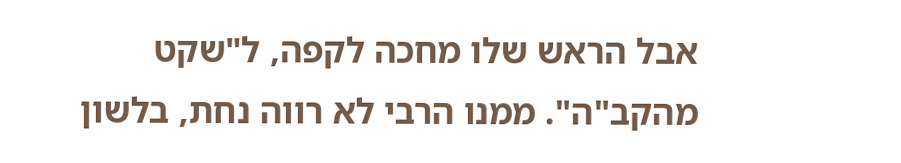אבל הראש שלו מחכה לקפה, ל"שקט מהקב"ה". ממנו הרבי לא רווה נחת, בלשון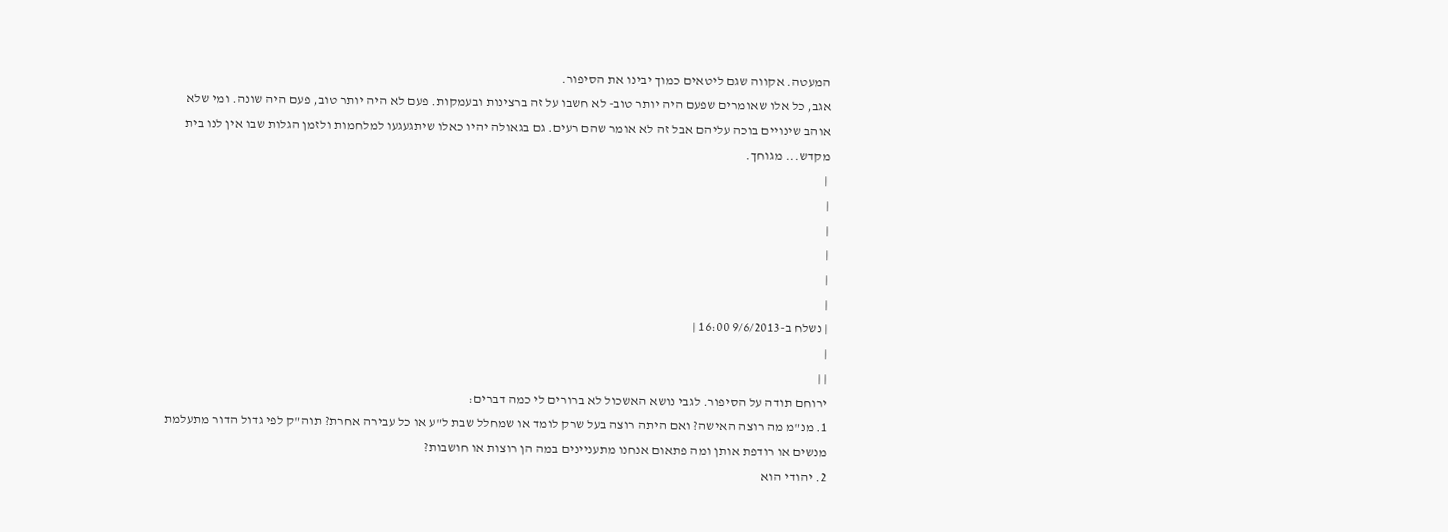המעטה. אקווה שגם ליטאים כמוך יבינו את הסיפור.
אגב, כל אלו שאומרים שפעם היה יותר טוב- לא חשבו על זה ברצינות ובעמקות. פעם לא היה יותר טוב, פעם היה שונה. ומי שלא אוהב שינויים בוכה עליהם אבל זה לא אומר שהם רעים. גם בגאולה יהיו כאלו שיתגעגעו למלחמות ולזמן הגלות שבו אין לנו בית מקדש... מגוחך.
 |
|
|
|
|
|
| נשלח ב-9/6/2013 16:00 |
|
| |
ירוחם תודה על הסיפור. לגבי נושא האשכול לא ברורים לי כמה דברים:
1. מנ"מ מה רוצה האישה? ואם היתה רוצה בעל שרק לומד או שמחלל שבת ל"ע או כל עבירה אחרת? תוה"ק לפי גדול הדור מתעלמת מנשים או רודפת אותן ומה פתאום אנחנו מתעניינים במה הן רוצות או חושבות?
2. יהודי הוא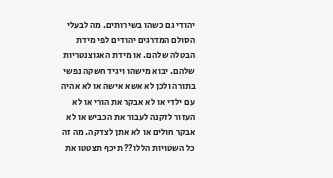יהודי גם כשהו בשירותים. מה לבעלי הסולם המדרגים יהודים לפי מידת הבטלה שלהם. או מידת האגוצנטריות שלהם. יבוא מישהו ויגיד חשקה נפשי בתורה ולכן לא אשא אישה או לא אהיה עם ילדי או לא אבקר את הורי או לא העזור לזקנה לעבור את הכביש או לא אבקר חולים או לא אתן לצדקה. מה זה כל השטויות הללו?? תיכף תצטטו את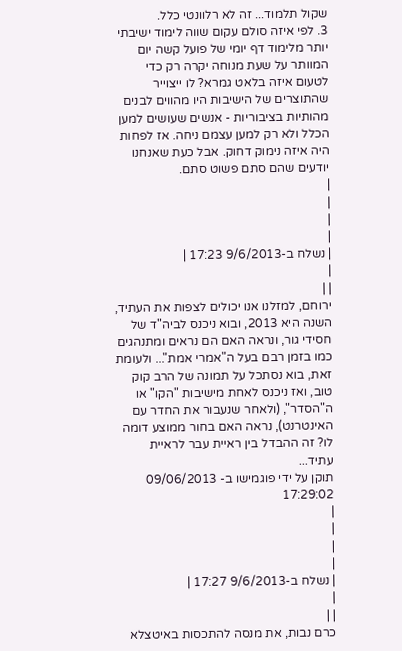שקול תלמוד... זה לא רלוונטי כלל.
3. לפי איזה סולם עקום שווה לימוד ישיבתי יותר מלימוד דף יומי של פועל קשה יום המוותר על שעת מנוחה יקרה רק כדי לטעום איזה בלאט גמרא? לו ייצוייר שהתוצרים של הישיבות היו מהווים לבנים מהותיות בציבוריות - אנשים שעושים למען הכלל ולא רק למען עצמם ניחה. אז לפחות היה איזה נימוק דחוק. אבל כעת שאנחנו יודעים שהם סתם פשוט סתם.
|
|
|
|
| נשלח ב-9/6/2013 17:23 |
|
| |
ירוחם, למזלנו אנו יכולים לצפות את העתיד, השנה היא 2013, ובוא ניכנס לביה"ד של חסידי גור, ונראה האם הם נראים ומתנהגים כמו בזמן רבם בעל ה"אמרי אמת"... ולעומת זאת, בוא נסתכל על תמונה של הרב קוק טוב, ואז ניכנס לאחת מישיבות "הקו" או ה"הסדר", (ולאחר שנעבור את החדר עם האינטרנט), נראה האם בחור ממוצע דומה לו? זה ההבדל בין ראיית עבר לראיית עתיד...
תוקן על ידי פוגמישו ב- 09/06/2013 17:29:02
|
|
|
|
| נשלח ב-9/6/2013 17:27 |
|
| |
כרם נבות, את מנסה להתכסות באיטצלא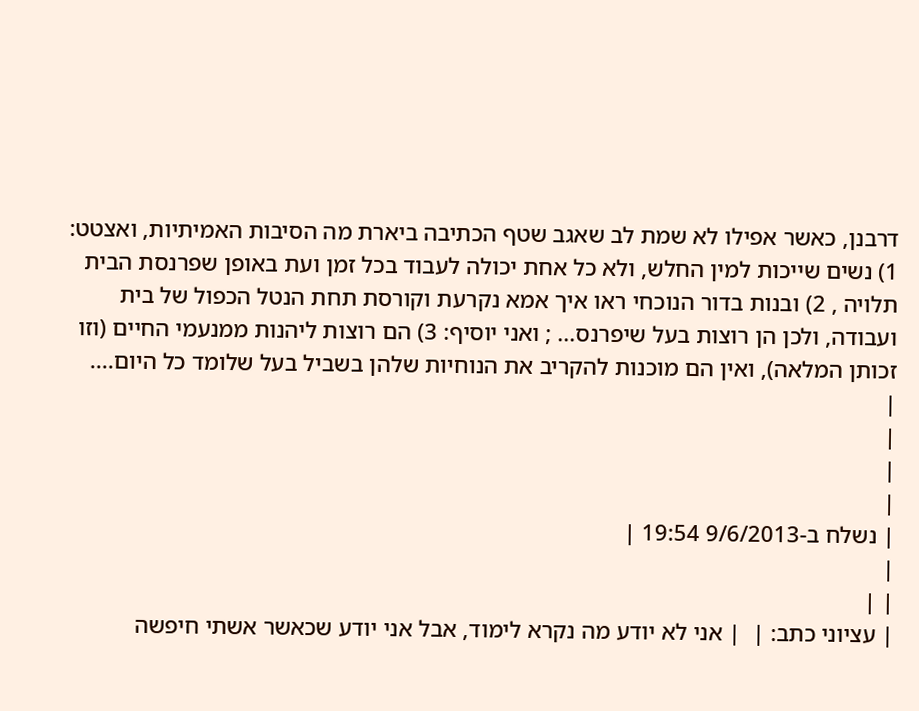דרבנן, כאשר אפילו לא שמת לב שאגב שטף הכתיבה ביארת מה הסיבות האמיתיות, ואצטט: 1) נשים שייכות למין החלש, ולא כל אחת יכולה לעבוד בכל זמן ועת באופן שפרנסת הבית תלויה , 2) ובנות בדור הנוכחי ראו איך אמא נקרעת וקורסת תחת הנטל הכפול של בית ועבודה, ולכן הן רוצות בעל שיפרנס... ; ואני יוסיף: 3) הם רוצות ליהנות ממנעמי החיים (וזו זכותן המלאה), ואין הם מוכנות להקריב את הנוחיות שלהן בשביל בעל שלומד כל היום....
|
|
|
|
| נשלח ב-9/6/2013 19:54 |
|
| |
| עציוני כתב: |  | אני לא יודע מה נקרא לימוד, אבל אני יודע שכאשר אשתי חיפשה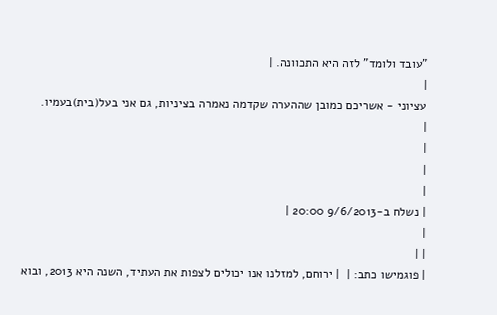"עובד ולומד" לזה היא התכוונה. |
|
עציוני - אשריכם כמובן שההערה שקדמה נאמרה בציניות, גם אני בעל(בית)בעמיו.
|
|
|
|
| נשלח ב-9/6/2013 20:00 |
|
| |
| פוגמישו כתב: |  | ירוחם, למזלנו אנו יכולים לצפות את העתיד, השנה היא 2013, ובוא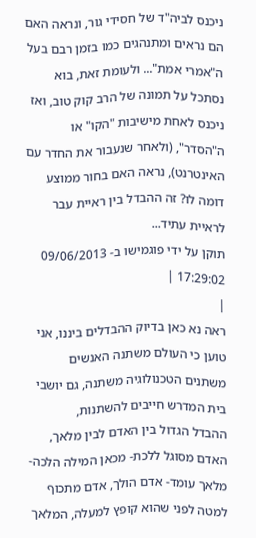ניכנס לביה"ד של חסידי גור, ונראה האם הם נראים ומתנהגים כמו בזמן רבם בעל ה"אמרי אמת"... ולעומת זאת, בוא נסתכל על תמונה של הרב קוק טוב, ואז ניכנס לאחת מישיבות "הקו" או ה"הסדר", (ולאחר שנעבור את החדר עם האינטרנט), נראה האם בחור ממוצע דומה לו? זה ההבדל בין ראיית עבר לראיית עתיד...
תוקן על ידי פוגמישו ב- 09/06/2013 17:29:02 |
|
ראה נא כאן בדיוק ההבדלים ביננו, אני טוען כי העולם משתנה האנשים משתנים הטכנולוגיה משתנה, גם יושבי בית המדרש חייבים להשתנות,
ההבדל הגדול בין האדם לבין מלאך, האדם מסוגל ללכת- מכאן המילה הלכה- מלאך עומד- אדם הולך, אדם מתכוף למטה לפני שהוא קופץ למעלה, המלאך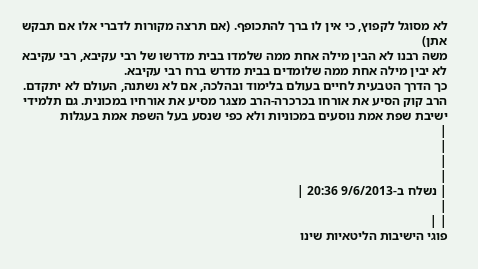לא מסוגל לקפוץ, כי אין לו ברך להתכופף. (אם תרצה מקורות לדברי אלו אם תבקש אתן)
משה רבנו לא הבין מילה אחת ממה שלמדו בבית מדרשו של רבי עקיבא, רבי עקיבא לא יבין מילה אחת ממה שלומדים בבית מדרש ברח רבי עקיבא.
כך הדרך הטבעית לחיים בעולם בלימוד ובהלכה, אם לא נשתנה, העולם לא יתקדם.
הרב קוק הסיע את אורחו בכרכרה-הרב מצגר מסיע את אורחיו במכונית. גם תלמידי ישיבת שפת אמת נוסעים במכוניות ולא כפי שנסע בעל השפת אמת בעגלות
|
|
|
|
| נשלח ב-9/6/2013 20:36 |
|
| |
פוגי הישיבות הליטאיות שינו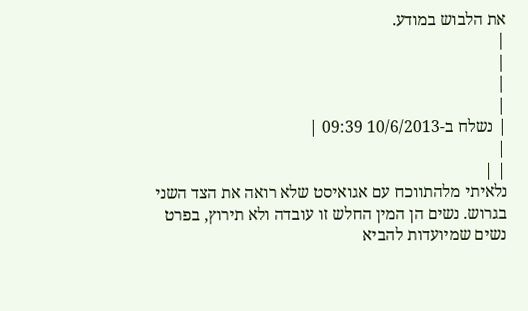את הלבוש במודע.
|
|
|
|
| נשלח ב-10/6/2013 09:39 |
|
| |
נלאיתי מלהתווכח עם אגואיסט שלא רואה את הצד השני בגרוש. נשים הן המין החלש זו עובדה ולא תירוץ, בפרט נשים שמיועדות להביא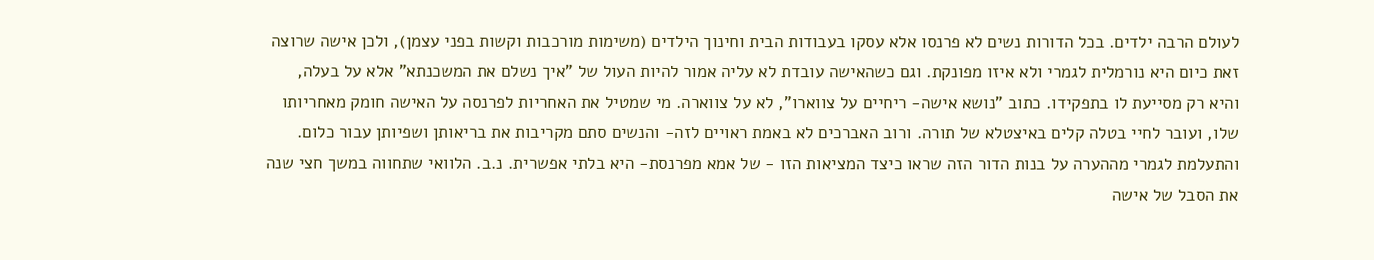לעולם הרבה ילדים. בכל הדורות נשים לא פרנסו אלא עסקו בעבודות הבית וחינוך הילדים (משימות מורכבות וקשות בפני עצמן), ולכן אישה שרוצה זאת כיום היא נורמלית לגמרי ולא איזו מפונקת. וגם כשהאישה עובדת לא עליה אמור להיות העול של "איך נשלם את המשכנתא" אלא על בעלה, והיא רק מסייעת לו בתפקידו. כתוב "נושא אישה- ריחיים על צווארו", לא על צווארה. מי שמטיל את האחריות לפרנסה על האישה חומק מאחריותו שלו, ועובר לחיי בטלה קלים באיצטלא של תורה. ורוב האברכים לא באמת ראויים לזה- והנשים סתם מקריבות את בריאותן ושפיותן עבור כלום. והתעלמת לגמרי מההערה על בנות הדור הזה שראו כיצד המציאות הזו - של אמא מפרנסת- היא בלתי אפשרית. נ.ב. הלוואי שתחווה במשך חצי שנה את הסבל של אישה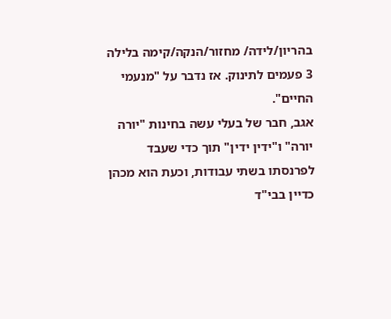בהריון/לידה/ מחזור/הנקה/קימה בלילה 3 פעמים לתינוק. אז נדבר על "מנעמי החיים".
אגב, חבר של בעלי עשה בחינות "יורה יורה" ו"ידין ידין" תוך כדי שעבד לפרנסתו בשתי עבודות, וכעת הוא מכהן כדיין בבי"ד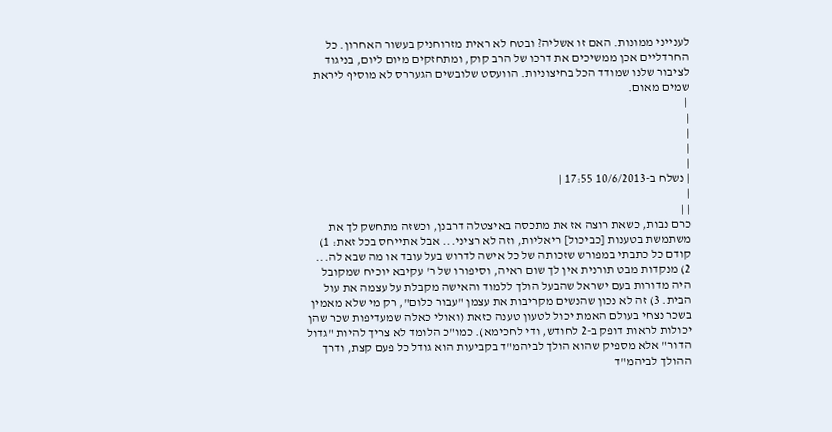לענייני ממונות. האם זו אשליה? ובטח לא ראית מזרוחניק בעשור האחרון. כל החרדליים אכן ממשיכים את דרכו של הרב קוק, ומתחזקים מיום ליום, בניגוד לציבור שלנו שמודד הכל בחיצוניות. הוועסט שלובשים הגעררס לא מוסיף ליראת שמים מאום.
 |
|
|
|
|
| נשלח ב-10/6/2013 17:55 |
|
| |
כרם נבות, כשאת רוצה אז את מתכסה באיצטלה דרבנן, וכשזה מתחשק לך את משתמשת בטענות [כביכול] ריאליות, וזה לא רציני... אבל אתייחס בכל זאת: 1) קודם כל כתבתי במפורש שזכותה של כל אישה לדרוש בעל עובד או מה שבא לה... 2) מנקדות מבט תורנית אין לך שום ראיה, וסיפורו של ר' עקיבא יוכיח שמקובל היה מדורות בעם ישראל שהבעל הולך ללמוד והאישה מקבלת על עצמה את עול הבית. 3) זה לא נכון שהנשים מקריבות את עצמן "עבור כלום", רק מי שלא מאמין בשכר נצחי בעולם האמת יכול לטעון טענה כזאת (ואולי כאלה שמעדיפות שכר שהן יכולות לראות דופק ב-2 לחודש, ודי לחכימא). כמו"כ הלומד לא צריך להיות "גדול הדור" אלא מספיק שהוא הולך לביהמ"ד בקביעות הוא גודל כל פעם קצת, ודרך ההולך לביהמ"ד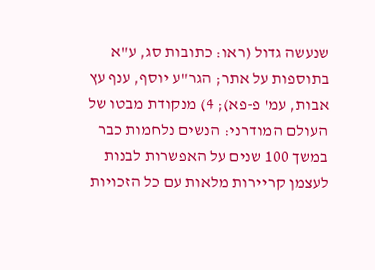שנעשה גדול (ראו: כתובות סג, ע"א בתוספות על אתר; הגר"ע יוסף, ענף עץ אבות, עמ' פ-פא); 4) מנקודת מבטו של העולם המודרני: הנשים נלחמות כבר במשך 100 שנים על האפשרות לבנות לעצמן קריירות מלאות עם כל הזכויות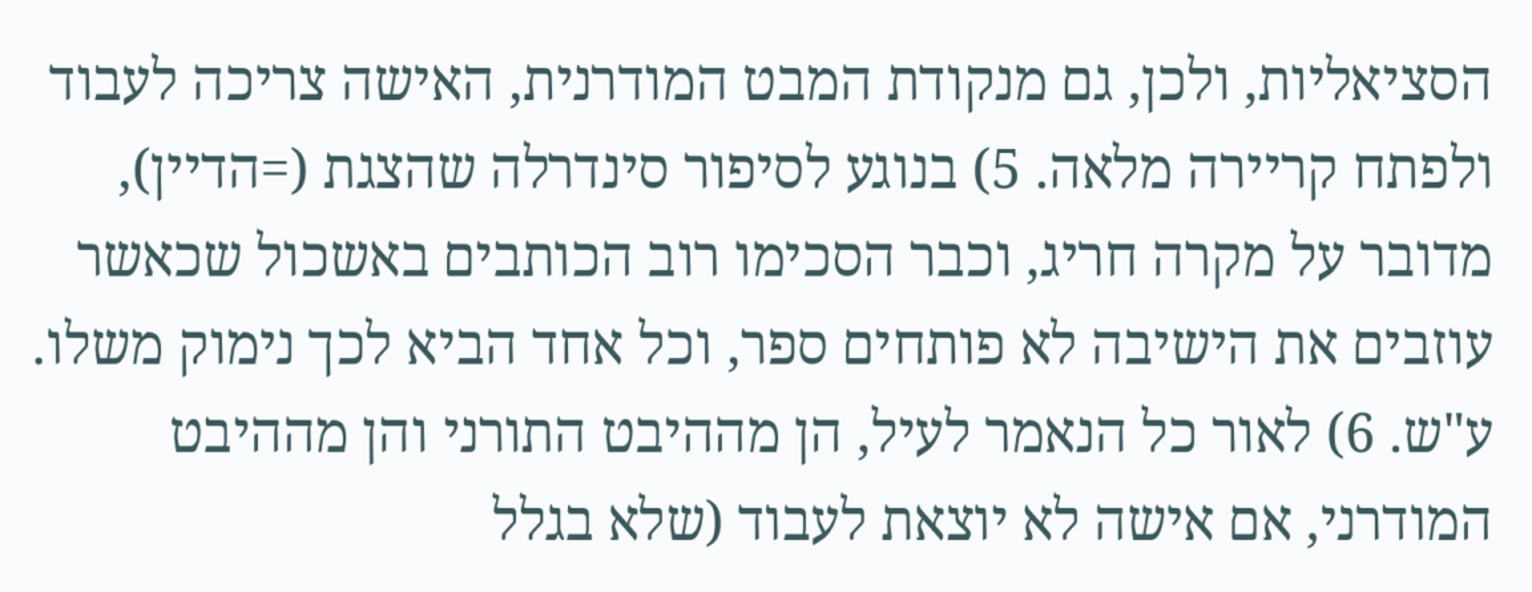הסציאליות, ולכן, גם מנקודת המבט המודרנית, האישה צריכה לעבוד ולפתח קריירה מלאה. 5) בנוגע לסיפור סינדרלה שהצגת (=הדיין), מדובר על מקרה חריג, וכבר הסכימו רוב הכותבים באשכול שכאשר עוזבים את הישיבה לא פותחים ספר, וכל אחד הביא לכך נימוק משלו. ע"ש. 6) לאור כל הנאמר לעיל, הן מההיבט התורני והן מההיבט המודרני, אם אישה לא יוצאת לעבוד (שלא בגלל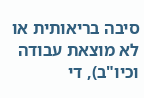סיבה בריאותית או לא מוצאת עבודה וכיו"ב), די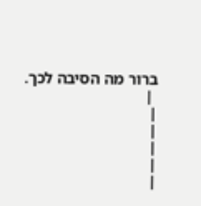ברור מה הסיבה לכך.
 |
|
|
|
|
|